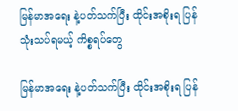မြန်မာအရေး နဲ့ပတ်သက်ပြီး ထိုင်းအစိုးရ ပြန်သုံးသပ်ရမယ့် ကိစ္စရပ်တွေ

မြန်မာအရေး နဲ့ပတ်သက်ပြီး ထိုင်းအစိုးရ ပြန်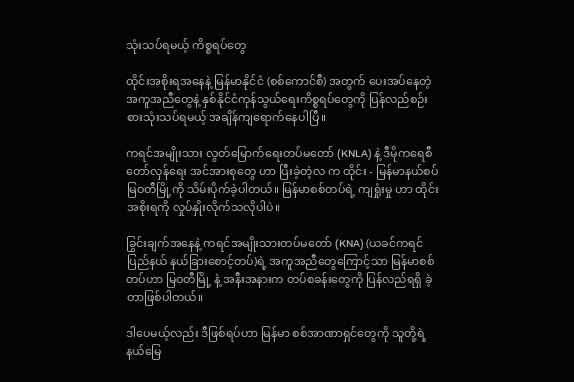သုံးသပ်ရမယ့် ကိစ္စရပ်တွေ

ထိုင်းအစိုးရအနေနဲ့ မြန်မာနိုင်ငံ (စစ်ကောင်စီ) အတွက် ပေးအပ်နေတဲ့ အကူအညီတွေနဲ့ နှစ်နိုင်ငံကုန်သွယ်ရေးကိစ္စရပ်တွေကို ပြန်လည်စဉ်းစားသုံးသပ်ရမယ့် အချိန်ကျရောက်နေပါပြီ။

ကရင်အမျိုးသား လွတ်မြောက်ရေးတပ်မတော် (KNLA) နဲ့ ဒီမိုကရေစီတော်လှန်ရေး အင်အားစုတွေ ဟာ ပြီးခဲ့တဲ့လ က ထိုင်း - မြန်မာနယ်စပ် မြဝတီမြို့ကို သိမ်းပိုက်ခဲ့ပါတယ်။ မြန်မာစစ်တပ်ရဲ့ ကျရှုံးမှု ဟာ ထိုင်းအစိုးရကို လှုပ်နှိုးလိုက်သလိုပါပဲ။

ခြွင်းချက်အနေနဲ့ ကရင်အမျိုးသားတပ်မတော် (KNA) (ယခင်ကရင်ပြည်နယ် နယ်ခြားစောင့်တပ်)ရဲ့ အကူအညီတွေကြောင့်သာ မြန်မာစစ်တပ်ဟာ မြဝတီမြို့ နဲ့ အနီးအနားက တပ်စခန်းတွေကို ပြန်လည်ရရှိ ခဲ့တာဖြစ်ပါတယ်။

ဒါပေမယ့်လည်း ဒီဖြစ်ရပ်ဟာ မြန်မာ စစ်အာဏာရှင်တွေကို သူတို့ရဲ့ နယ်မြေ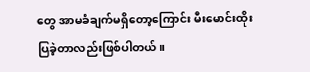တွေ အာမခံချက်မရှိတော့ကြောင်း မီးမောင်းထိုးပြခဲ့တာလည်းဖြစ်ပါတယ်။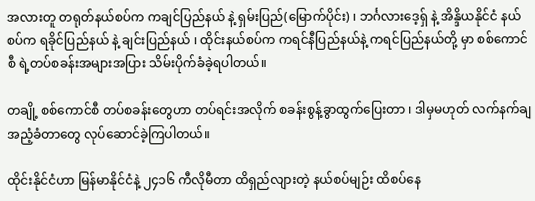အလားတူ တရုတ်နယ်စပ်က ကချင်ပြည်နယ် နဲ့ ရှမ်းပြည်(မြောက်ပိုင်း) ၊ ဘင်္ဂလားဒေ့ရှ် နဲ့ အိန္ဒိယနိုင်ငံ နယ်စပ်က ရခိုင်ပြည်နယ် နဲ့ ချင်းပြည်နယ် ၊ ထိုင်းနယ်စပ်က ကရင်နီပြည်နယ်နဲ့ ကရင်ပြည်နယ်တို့ မှာ စစ်ကောင်စီ ရဲ့တပ်စခန်းအများအပြား သိမ်းပိုက်ခံခဲ့ရပါတယ်။

တချို့ စစ်ကောင်စီ တပ်စခန်းတွေဟာ တပ်ရင်းအလိုက် စခန်းစွန့်ခွာထွက်ပြေးတာ ၊ ဒါမှမဟုတ် လက်နက်ချအညံ့ခံတာတွေ လုပ်ဆောင်ခဲ့ကြပါတယ်။

ထိုင်းနိုင်ငံဟာ မြန်မာနိုင်ငံနဲ့ ၂၄၁၆ ကီလိုမီတာ ထိရှည်လျားတဲ့ နယ်စပ်မျဉ်း ထိစပ်နေ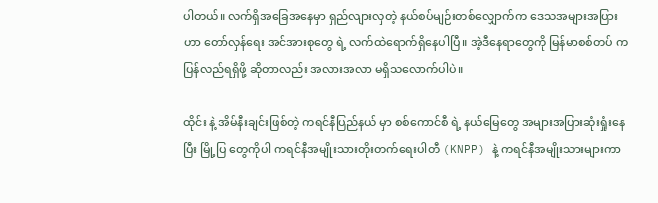ပါတယ်။ လက်ရှိအခြေအနေမှာ ရှည်လျားလှတဲ့ နယ်စပ်မျဉ်းတစ်လျှောက်က ဒေသအများအပြားဟာ တော်လှန်ရေး အင်အားစုတွေ ရဲ့ လက်ထဲရောက်ရှိနေပါပြီ။ အဲ့ဒီနေရာတွေကို မြန်မာစစ်တပ် က ပြန်လည်ရရှိဖို့ ဆိုတာလည်း အလားအလာ မရှိသလောက်ပါပဲ။

ထိုင်း နဲ့ အိမ်နီးချင်းဖြစ်တဲ့ ကရင်နီပြည်နယ် မှာ စစ်ကောင်စီ ရဲ့ နယ်မြေတွေ အများအပြားဆုံးရှုံးနေပြီး မြို့ပြ တွေကိုပါ ကရင်နီအမျိုးသားတိုးတက်ရေးပါတီ (KNPP) နဲ့ ကရင်နီအမျိုးသားများကာ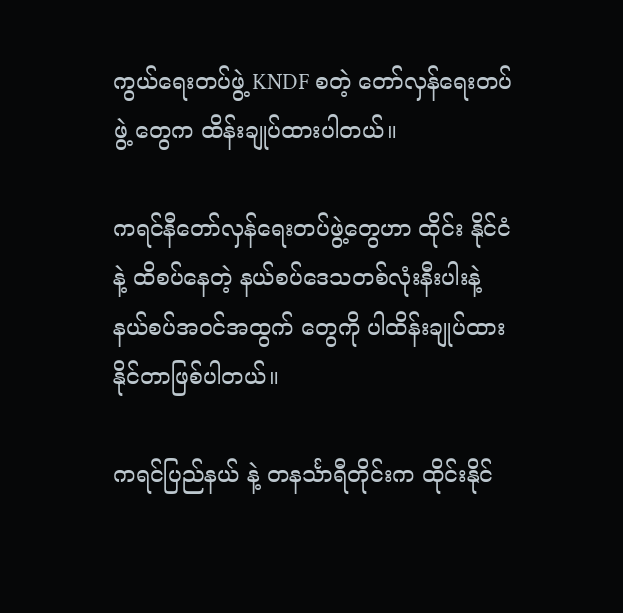ကွယ်ရေးတပ်ဖွဲ့ KNDF စတဲ့ တော်လှန်ရေးတပ်ဖွဲ့ တွေက ထိန်းချုပ်ထားပါတယ်။

ကရင်နီတော်လှန်ရေးတပ်ဖွဲ့တွေဟာ ထိုင်း နိုင်ငံနဲ့ ထိစပ်နေတဲ့ နယ်စပ်ဒေသတစ်လုံးနီးပါးနဲ့ နယ်စပ်အဝင်အထွက် တွေကို ပါထိန်းချုပ်ထားနိုင်တာဖြစ်ပါတယ်။

ကရင်ပြည်နယ် နဲ့ တနင်္သာရီတိုင်းက ထိုင်းနိုင်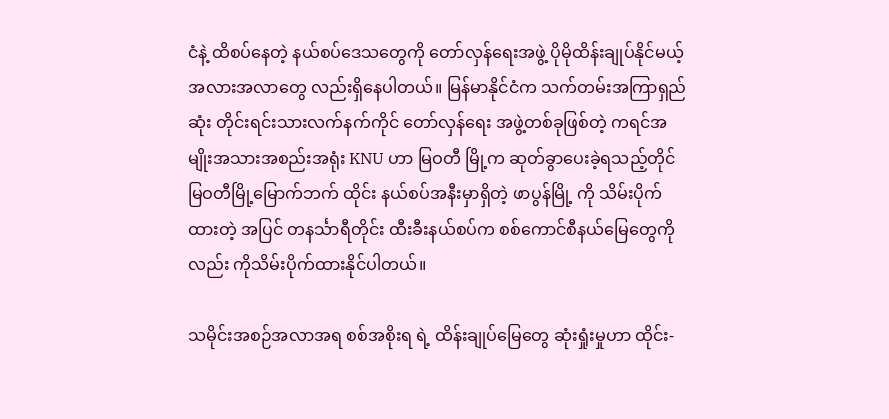ငံနဲ့ ထိစပ်နေတဲ့ နယ်စပ်ဒေသတွေကို တော်လှန်ရေးအဖွဲ့ ပိုမိုထိန်းချုပ်နိုင်မယ့် အလားအလာတွေ လည်းရှိနေပါတယ်။ မြန်မာနိုင်ငံက သက်တမ်းအကြာရှည်ဆုံး တိုင်းရင်းသားလက်နက်ကိုင် တော်လှန်ရေး အဖွဲ့တစ်ခုဖြစ်တဲ့ ကရင်အမျိုးအသားအစည်းအရုံး KNU ဟာ မြဝတီ မြို့က ဆုတ်ခွာပေးခဲ့ရသည့်တိုင် မြဝတီမြို့မြောက်ဘက် ထိုင်း နယ်စပ်အနီးမှာရှိတဲ့ ဖာပွန်မြို့ ကို သိမ်းပိုက်ထားတဲ့ အပြင် တနင်္သာရီတိုင်း ထီးခီးနယ်စပ်က စစ်ကောင်စီနယ်မြေတွေကိုလည်း ကိုသိမ်းပိုက်ထားနိုင်ပါတယ်။

သမိုင်းအစဉ်အလာအရ စစ်အစိုးရ ရဲ့ ထိန်းချုပ်မြေတွေ ဆုံးရှုံးမှုဟာ ထိုင်း-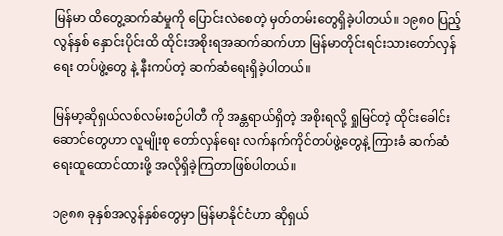မြန်မာ ထိတွေ့ဆက်ဆံမှုကို ပြောင်းလဲစေတဲ့ မှတ်တမ်းတွေရှိခဲ့ပါတယ်။ ၁၉၈၀ ပြည့်လွန်နှစ် နှောင်းပိုင်းထိ ထိုင်းအစိုးရအဆက်ဆက်ဟာ မြန်မာတိုင်းရင်းသားတော်လှန်ရေး တပ်ဖွဲ့တွေ နဲ့ နီးကပ်တဲ့ ဆက်ဆံရေးရှိခဲ့ပါတယ်။

မြန်မာ့ဆိုရှယ်လစ်လမ်းစဉ်ပါတီ ကို အန္တရာယ်ရှိတဲ့ အစိုးရလို့ ရှုမြင်တဲ့ ထိုင်းခေါင်းဆောင်တွေဟာ လူမျိုးစု တော်လှန်ရေး လက်နက်ကိုင်တပ်ဖွဲ့တွေနဲ့ ကြားခံ ဆက်ဆံရေးထူထောင်ထားဖို့ အလိုရှိခဲ့ကြတာဖြစ်ပါတယ်။

၁၉၈၈ ခုနှစ်အလွန်နှစ်တွေမှာ မြန်မာနိုင်ငံဟာ ဆိုရှယ်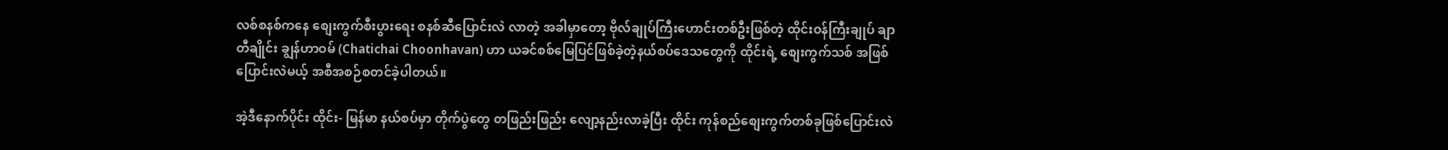လစ်စနစ်ကနေ စျေးကွက်စီးပွားရေး စနစ်ဆီပြောင်းလဲ လာတဲ့ အခါမှာတော့ ဗိုလ်ချုပ်ကြီးဟောင်းတစ်ဦးဖြစ်တဲ့ ထိုင်းဝန်ကြီးချုပ် ချာတီချိုင်း ချွန်ဟာဝမ် (Chatichai Choonhavan) ဟာ ယခင်စစ်မြေပြင်ဖြစ်ခဲ့တဲ့နယ်စပ်ဒေသတွေကို ထိုင်းရဲ့ စျေးကွက်သစ် အဖြစ်ပြောင်းလဲမယ့် အစီအစဉ်စတင်ခဲ့ပါတယ်။

အဲ့ဒီနောက်ပိုင်း ထိုင်း- မြန်မာ နယ်စပ်မှာ တိုက်ပွဲတွေ တဖြည်းဖြည်း လျော့နည်းလာခဲ့ပြီး ထိုင်း ကုန်စည်စျေးကွက်တစ်ခုဖြစ်ပြောင်းလဲ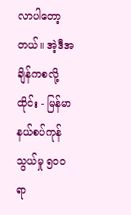လာပါတော့တယ်။ အဲ့ဒီအချိန်ကစလို့ ထိုင်း - မြန်မာ နယ်စပ်ကုန်သွယ်မှု ၅၀၀ ရာ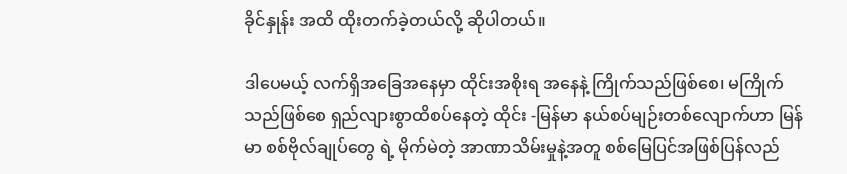ခိုင်နှုန်း အထိ ထိုးတက်ခဲ့တယ်လို့ ဆိုပါတယ်။

ဒါပေမယ့် လက်ရှိအခြေအနေမှာ ထိုင်းအစိုးရ အနေနဲ့ ကြိုက်သည်ဖြစ်စေ၊ မကြိုက်သည်ဖြစ်စေ ရှည်လျားစွာထိစပ်နေတဲ့ ထိုင်း -မြန်မာ နယ်စပ်မျဉ်းတစ်လျောက်ဟာ မြန်မာ စစ်ဗိုလ်ချုပ်တွေ ရဲ့ မိုက်မဲတဲ့ အာဏာသိမ်းမှုနဲ့အတူ စစ်မြေပြင်အဖြစ်ပြန်လည်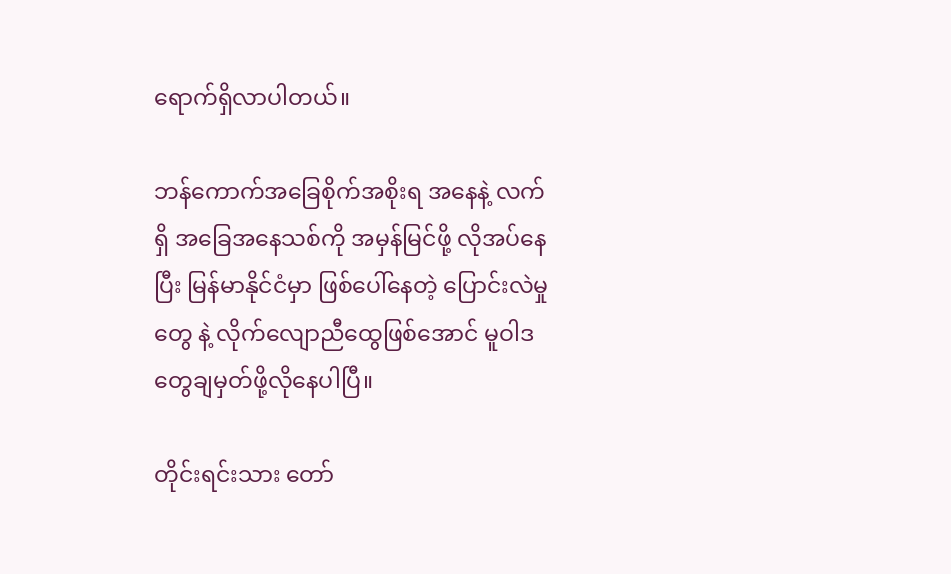ရောက်ရှိလာပါတယ်။

ဘန်ကောက်အခြေစိုက်အစိုးရ အနေနဲ့ လက်ရှိ အခြေအနေသစ်ကို အမှန်မြင်ဖို့ လိုအပ်နေပြီး မြန်မာနိုင်ငံမှာ ဖြစ်ပေါ်နေတဲ့ ပြောင်းလဲမှုတွေ နဲ့ လိုက်လျောညီထွေဖြစ်အောင် မူဝါဒတွေချမှတ်ဖို့လိုနေပါပြီ။

တိုင်းရင်းသား တော်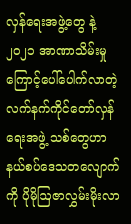လှန်ရေးအဖွဲ့တွေ နဲ့ ၂၀၂၁ အာဏာသိမ်းမှု ကြောင့်ပေါ်ပေါက်လာတဲ့ လက်နက်ကိုင်တော်လှန်ရေးအဖွဲ့ သစ်တွေဟာ နယ်စပ်ဒေသတလျောက်ကို ပိုမိုဩဇာလွှမ်းမိုးလာ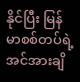နိုင်ပြီး မြန်မာစစ်တပ်ရဲ့ အင်အားချိ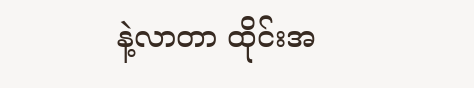နဲ့လာတာ ထိုင်းအ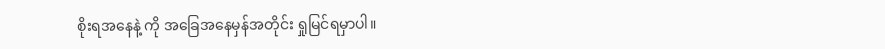စိုးရအနေနဲ့ ကို အခြေအနေမှန်အတိုင်း ရှုမြင်ရမှာပါ။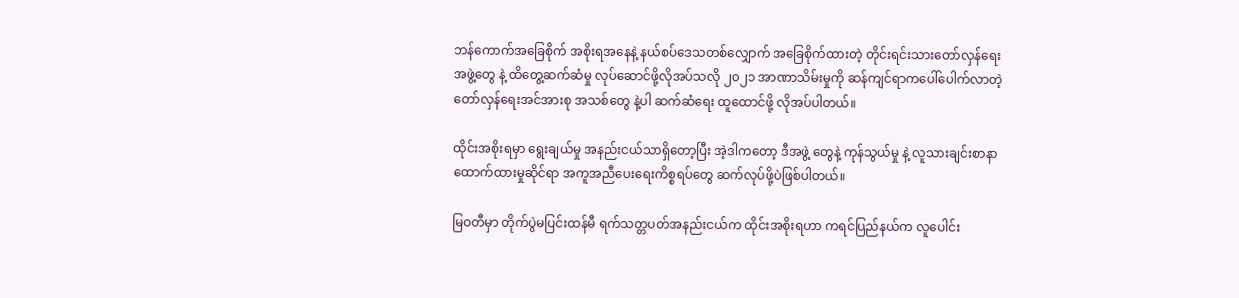ဘန်ကောက်အခြေစိုက် အစိုးရအနေနဲ့ နယ်စပ်ဒေသတစ်လျှောက် အခြေစိုက်ထားတဲ့ တိုင်းရင်းသားတော်လှန်ရေး အဖွဲ့တွေ နဲ့ ထိတွေ့ဆက်ဆံမှု လုပ်ဆောင်ဖို့လိုအပ်သလို ၂၀၂၁ အာဏာသိမ်းမှုကို ဆန်ကျင်ရာကပေါ်ပေါက်လာတဲ့ တော်လှန်ရေးအင်အားစု အသစ်တွေ နဲ့ပါ ဆက်ဆံရေး ထူထောင်ဖို့ လိုအပ်ပါတယ်။

ထိုင်းအစိုးရမှာ ရွေးချယ်မှု အနည်းငယ်သာရှိတော့ပြီး အဲ့ဒါကတော့ ဒီအဖွဲ့ တွေနဲ့ ကုန်သွယ်မှု နဲ့ လူသားချင်းစာနာထောက်ထားမှုဆိုင်ရာ အကူအညီပေးရေးကိစ္စရပ်တွေ ဆက်လုပ်ဖို့ပဲဖြစ်ပါတယ်။

မြဝတီမှာ တိုက်ပွဲမပြင်းထန်မီ ရက်သတ္တပတ်အနည်းငယ်က ထိုင်းအစိုးရဟာ ကရင်ပြည်နယ်က လူပေါင်း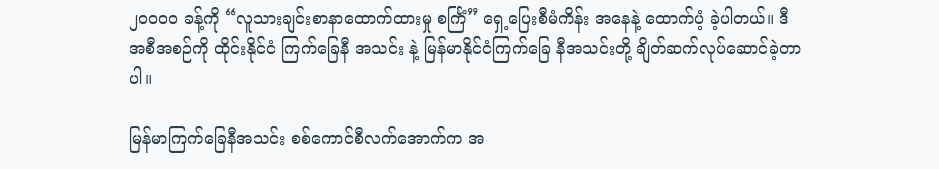၂၀၀၀၀ ခန့်ကို “လူသားချင်းစာနာထောက်ထားမှု စင်္ကြံ” ရှေ့ပြေးစီမံကိန်း အနေနဲ့ ထောက်ပံ့ ခဲ့ပါတယ်။ ဒီအစီအစဉ်ကို ထိုင်းနိုင်ငံ ကြက်ခြေနီ အသင်း နဲ့ မြန်မာနိုင်ငံကြက်ခြေ နီအသင်းတို့ ချိတ်ဆက်လုပ်ဆောင်ခဲ့တာပါ။

မြန်မာကြက်ခြေနီအသင်း စစ်ကောင်စီလက်အောက်က အ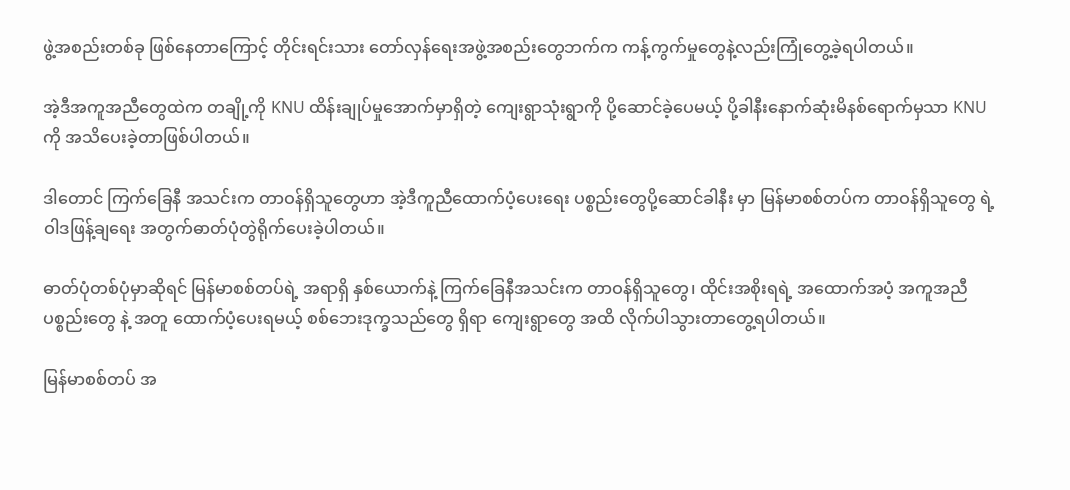ဖွဲ့အစည်းတစ်ခု ဖြစ်နေတာကြောင့် တိုင်းရင်းသား တော်လှန်ရေးအဖွဲ့အစည်းတွေဘက်က ကန့်ကွက်မှုတွေနဲ့လည်းကြုံတွေ့ခဲ့ရပါတယ်။

အဲ့ဒီအကူအညီတွေထဲက တချို့ကို KNU ထိန်းချုပ်မှုအောက်မှာရှိတဲ့ ကျေးရွာသုံးရွာကို ပို့ဆောင်ခဲ့ပေမယ့် ပို့ခါနီးနောက်ဆုံးမိနစ်ရောက်မှသာ KNU ကို အသိပေးခဲ့တာဖြစ်ပါတယ်။

ဒါတောင် ကြက်ခြေနီ အသင်းက တာဝန်ရှိသူတွေဟာ အဲ့ဒီကူညီထောက်ပံ့ပေးရေး ပစ္စည်းတွေပို့ဆောင်ခါနီး မှာ မြန်မာစစ်တပ်က တာဝန်ရှိသူတွေ ရဲ့ ဝါဒဖြန့်ချရေး အတွက်ဓာတ်ပုံတွဲရိုက်ပေးခဲ့ပါတယ်။

ဓာတ်ပုံတစ်ပုံမှာဆိုရင် မြန်မာစစ်တပ်ရဲ့ အရာရှိ နှစ်ယောက်နဲ့ ကြက်ခြေနီအသင်းက တာဝန်ရှိသူတွေ၊ ထိုင်းအစိုးရရဲ့ အထောက်အပံ့ အကူအညီပစ္စည်းတွေ နဲ့ အတူ ထောက်ပံ့ပေးရမယ့် စစ်ဘေးဒုက္ခသည်တွေ ရှိရာ ကျေးရွာတွေ အထိ လိုက်ပါသွားတာတွေ့ရပါတယ်။

မြန်မာစစ်တပ် အ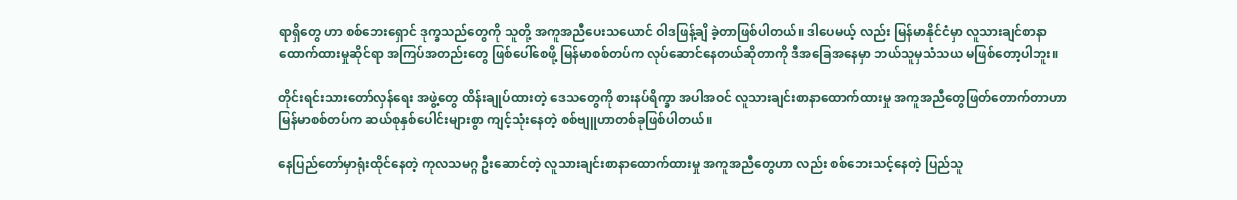ရာရှိတွေ ဟာ စစ်ဘေးရှောင် ဒုက္ခသည်တွေကို သူတို့ အကူအညီပေးသယောင် ဝါဒဖြန့်ချိ ခဲ့တာဖြစ်ပါတယ်။ ဒါပေမယ့် လည်း မြန်မာနိုင်ငံမှာ လူသားချင်စာနာထောက်ထားမှုဆိုင်ရာ အကြပ်အတည်းတွေ ဖြစ်ပေါ်စေဖို့ မြန်မာစစ်တပ်က လုပ်ဆောင်နေတယ်ဆိုတာကို ဒီအခြေအနေမှာ ဘယ်သူမှသံသယ မဖြစ်တော့ပါဘူး။

တိုင်းရင်းသားတော်လှန်ရေး အဖွဲ့တွေ ထိန်းချုပ်ထားတဲ့ ဒေသတွေကို စားနပ်ရိက္ခာ အပါအဝင် လူသားချင်းစာနာထောက်ထားမှု အကူအညီတွေဖြတ်တောက်တာဟာ မြန်မာစစ်တပ်က ဆယ်စုနှစ်ပေါင်းများစွာ ကျင့်သုံးနေတဲ့ စစ်ဗျူဟာတစ်ခုဖြစ်ပါတယ်။

နေပြည်တော်မှာရုံးထိုင်နေတဲ့ ကုလသမဂ္ဂ ဦးဆောင်တဲ့ လူသားချင်းစာနာထောက်ထားမှု အကူအညီတွေဟာ လည်း စစ်ဘေးသင့်နေတဲ့ ပြည်သူ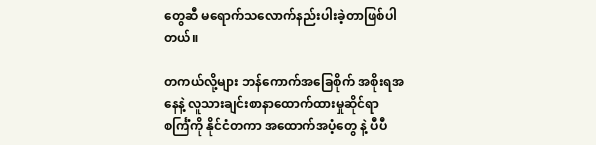တွေဆီ မရောက်သလောက်နည်းပါးခဲ့တာဖြစ်ပါတယ်။

တကယ်လို့များ ဘန်ကောက်အခြေစိုက် အစိုးရအနေနဲ့ လူသားချင်းစာနာထောက်ထားမှုဆိုင်ရာ စင်္ကြံကို နိုင်ငံတကာ အထောက်အပံ့တွေ နဲ့ ပီပီ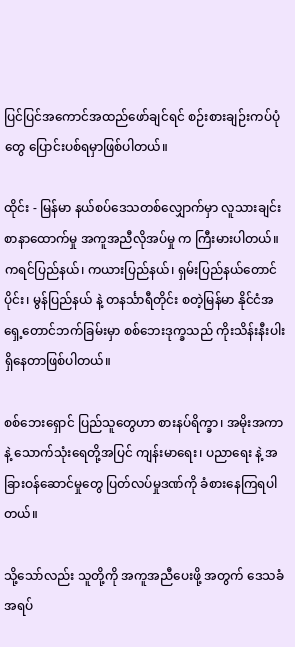ပြင်ပြင်အကောင်အထည်ဖော်ချင်ရင် စဉ်းစားချဉ်းကပ်ပုံတွေ ပြောင်းပစ်ရမှာဖြစ်ပါတယ်။

ထိုင်း - မြန်မာ နယ်စပ်ဒေသတစ်လျှောက်မှာ လူသားချင်းစာနာထောက်မှု အကူအညီလိုအပ်မှု က ကြီးမားပါတယ်။ ကရင်ပြည်နယ်၊ ကယားပြည်နယ်၊ ရှမ်းပြည်နယ်တောင်ပိုင်း၊ မွန်ပြည်နယ် နဲ့ တနင်္သာရီတိုင်း စတဲ့မြန်မာ နိုင်ငံအရှေ့တောင်ဘက်ခြမ်းမှာ စစ်ဘေးဒုက္ခသည် ကိုးသိန်းနီးပါး ရှိနေတာဖြစ်ပါတယ်။

စစ်ဘေးရှောင် ပြည်သူတွေဟာ စားနပ်ရိက္ခာ၊ အမိုးအကာ နဲ့ သောက်သုံးရေတို့အပြင် ကျန်းမာရေး၊ ပညာရေး နဲ့ အခြားဝန်ဆောင်မှုတွေ ပြတ်လပ်မှုဒဏ်ကို ခံစားနေကြရပါတယ်။

သို့သော်လည်း သူတို့ကို အကူအညီပေးဖို့ အတွက် ဒေသခံ အရပ်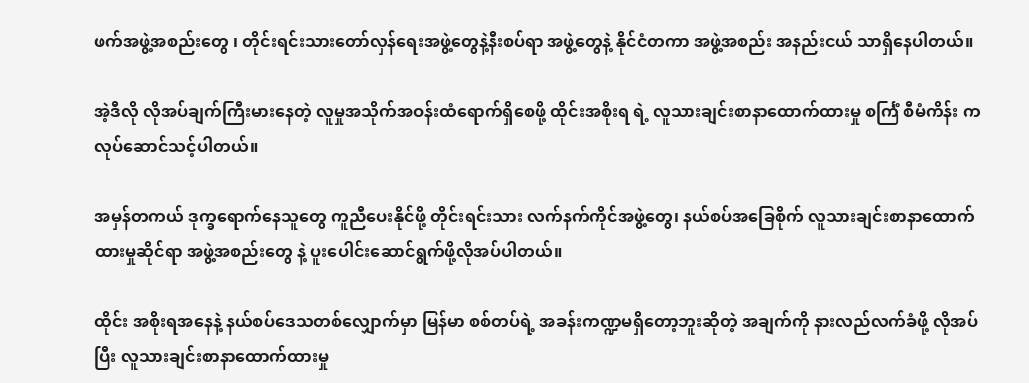ဖက်အဖွဲ့အစည်းတွေ ၊ တိုင်းရင်းသားတော်လှန်ရေးအဖွဲ့တွေနဲ့နီးစပ်ရာ အဖွဲ့တွေနဲ့ နိုင်ငံတကာ အဖွဲ့အစည်း အနည်းငယ် သာရှိနေပါတယ်။

အဲ့ဒီလို လိုအပ်ချက်ကြီးမားနေတဲ့ လူမှုအသိုက်အဝန်းထံရောက်ရှိစေဖို့ ထိုင်းအစိုးရ ရဲ့ လူသားချင်းစာနာထောက်ထားမှု စင်္ကြံ စီမံကိန်း က လုပ်ဆောင်သင့်ပါတယ်။

အမှန်တကယ် ဒုက္ခရောက်နေသူတွေ ကူညီပေးနိုင်ဖို့ တိုင်းရင်းသား လက်နက်ကိုင်အဖွဲ့တွေ၊ နယ်စပ်အခြေစိုက် လူသားချင်းစာနာထောက်ထားမှုဆိုင်ရာ အဖွဲ့အစည်းတွေ နဲ့ ပူးပေါင်းဆောင်ရွက်ဖို့လိုအပ်ပါတယ်။

ထိုင်း အစိုးရအနေနဲ့ နယ်စပ်ဒေသတစ်လျှောက်မှာ မြန်မာ စစ်တပ်ရဲ့ အခန်းကဏ္ဍမရှိတော့ဘူးဆိုတဲ့ အချက်ကို နားလည်လက်ခံဖို့ လိုအပ်ပြီး လူသားချင်းစာနာထောက်ထားမှု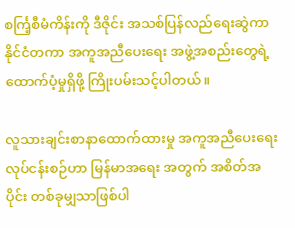စင်္ကြ့စီမံကိန်းကို ဒီဇိုင်း အသစ်ပြန်လည်ရေးဆွဲကာ နိုင်ငံတကာ အကူအညီပေးရေး အဖွဲ့အစည်းတွေရဲ့ ထောက်ပံ့မှုရှိဖို့ ကြိုးပမ်းသင့်ပါတယ်။

လူသားချင်းစာနာထောက်ထားမှု အကူအညီပေးရေးလုပ်ငန်းစဉ်ဟာ မြန်မာအရေး အတွက် အစိတ်အပိုင်း တစ်ခုမျှသာဖြစ်ပါ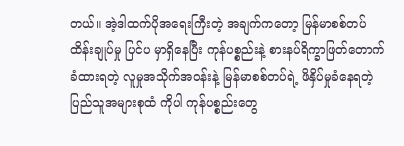တယ်။ အဲ့ဒါထက်ပိုအရေးကြီးတဲ့ အချက်ကတော့ မြန်မာစစ်တပ် ထိန်းချုပ်မှု ပြင်ပ မှာရှိနေပြီး ကုန်ပစ္စည်းနဲ့ စားနပ်ရိက္ခာဖြတ်တောက်ခံထားရတဲ့ လူမှုအသိုက်အဝန်းနဲ့ မြန်မာစစ်တပ်ရဲ့ ဖိနှိပ်မှုခံနေရတဲ့ ပြည်သူအများစုထံ ကိုပါ ကုန်ပစ္စည်းတွေ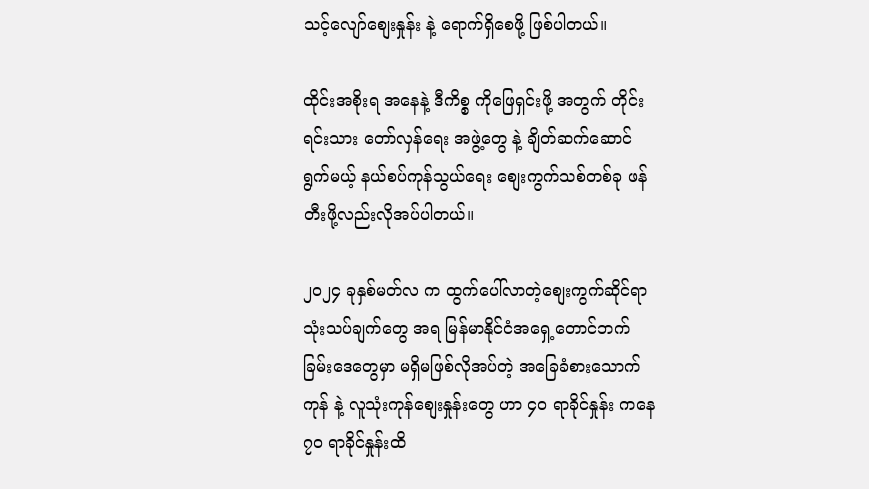သင့်လျော်စျေးနှုန်း နဲ့ ရောက်ရှိစေဖို့ ဖြစ်ပါတယ်။

ထိုင်းအစိုးရ အနေနဲ့ ဒီကိစ္စ ကိုဖြေရှင်းဖို့ အတွက် တိုင်းရင်းသား တော်လှန်ရေး အဖွဲ့တွေ နဲ့ ချိတ်ဆက်ဆောင်ရွက်မယ့် နယ်စပ်ကုန်သွယ်ရေး စျေးကွက်သစ်တစ်ခု ဖန်တီးဖို့လည်းလိုအပ်ပါတယ်။

၂၀၂၄ ခုနှစ်မတ်လ က ထွက်ပေါ်လာတဲ့စျေးကွက်ဆိုင်ရာ သုံးသပ်ချက်တွေ အရ မြန်မာနိုင်ငံအရှေ့တောင်ဘက်ခြမ်းဒေတွေမှာ မရှိမဖြစ်လိုအပ်တဲ့ အခြေခံစားသောက်ကုန် နဲ့ လူသုံးကုန်စျေးနှုန်းတွေ ဟာ ၄၀ ရာခိုင်နှုန်း ကနေ ၇၀ ရာခိုင်နှုန်းထိ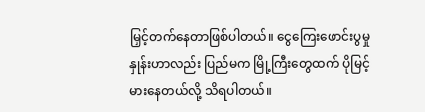မြှင့်တက်နေတာဖြစ်ပါတယ်။ ငွေကြေးဖောင်းပွမှု နှုန်းဟာလည်း ပြည်မက မြို့ကြီးတွေထက် ပိုမြင့်မားနေတယ်လို့ သိရပါတယ်။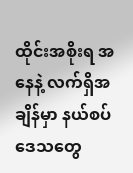ထိုင်းအစိုးရ အနေနဲ့ လက်ရှိအချိန်မှာ နယ်စပ်ဒေသတွေ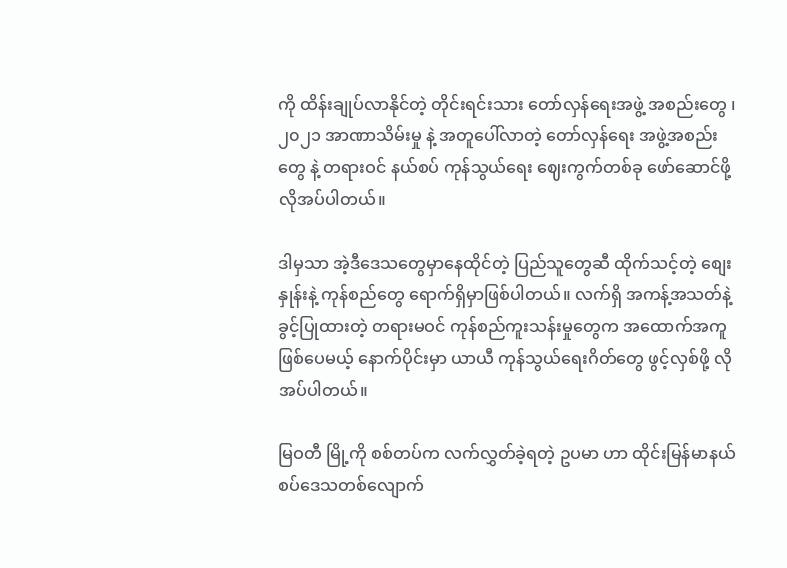ကို ထိန်းချုပ်လာနိုင်တဲ့ တိုင်းရင်းသား တော်လှန်ရေးအဖွဲ့ အစည်းတွေ ၊ ၂၀၂၁ အာဏာသိမ်းမှု နဲ့ အတူပေါ်လာတဲ့ တော်လှန်ရေး အဖွဲ့အစည်းတွေ နဲ့ တရားဝင် နယ်စပ် ကုန်သွယ်ရေး ဈေးကွက်တစ်ခု ဖော်ဆောင်ဖို့ လိုအပ်ပါတယ်။

ဒါမှသာ အဲ့ဒီဒေသတွေမှာနေထိုင်တဲ့ ပြည်သူတွေဆီ ထိုက်သင့်တဲ့ စျေးနှုန်းနဲ့ ကုန်စည်တွေ ရောက်ရှိမှာဖြစ်ပါတယ်။ လက်ရှိ အကန့်အသတ်နဲ့ ခွင့်ပြုထားတဲ့ တရားမဝင် ကုန်စည်ကူးသန်းမှုတွေက အထောက်အကူဖြစ်ပေမယ့် နောက်ပိုင်းမှာ ယာယီ ကုန်သွယ်ရေးဂိတ်တွေ ဖွင့်လှစ်ဖို့ လိုအပ်ပါတယ်။

မြဝတီ မြို့ကို စစ်တပ်က လက်လွှတ်ခဲ့ရတဲ့ ဥပမာ ဟာ ထိုင်းမြန်မာနယ်စပ်ဒေသတစ်လျောက်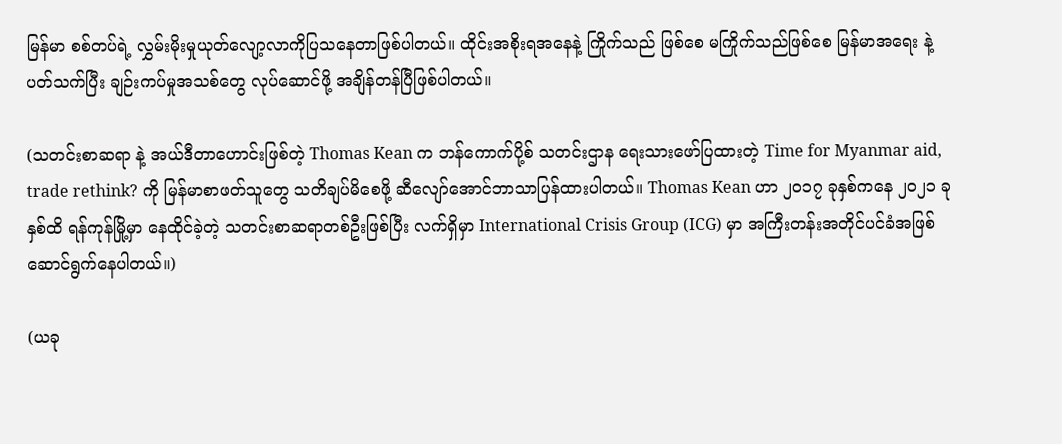မြန်မာ စစ်တပ်ရဲ့ လွှမ်းမိုးမှုယုတ်လျော့လာကိုပြသနေတာဖြစ်ပါတယ်။ ထိုင်းအစိုးရအနေနဲ့ ကြိုက်သည် ဖြစ်စေ မကြိုက်သည်ဖြစ်စေ မြန်မာအရေး နဲ့ ပတ်သက်ပြီး ချဉ်းကပ်မှုအသစ်တွေ လုပ်ဆောင်ဖို့ အချိန်တန်ပြီဖြစ်ပါတယ်။

(သတင်းစာဆရာ နဲ့ အယ်ဒီတာဟောင်းဖြစ်တဲ့ Thomas Kean က ဘန်ကောက်ပို့စ် သတင်းဌာန ရေးသားဖော်ပြထားတဲ့ Time for Myanmar aid, trade rethink? ကို မြန်မာစာဖတ်သူတွေ သတိချပ်မိစေဖို့ ဆီလျော်အောင်ဘာသာပြန်ထားပါတယ်။ Thomas Kean ဟာ ၂၀၁၇ ခုနှစ်ကနေ ၂၀၂၁ ခုနှစ်ထိ ရန်ကုန်မြို့မှာ နေထိုင်ခဲ့တဲ့ သတင်းစာဆရာတစ်ဦးဖြစ်ပြီး လက်ရှိမှာ International Crisis Group (ICG) မှာ အကြီးတန်းအတိုင်ပင်ခံအဖြစ်ဆောင်ရွက်နေပါတယ်။)

(ယခု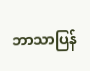ဘာသာပြန်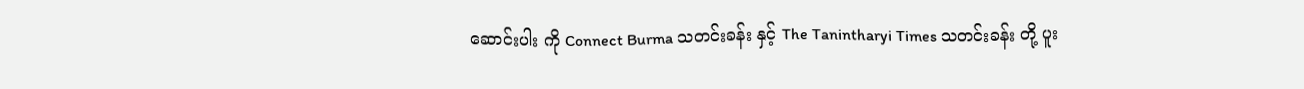ဆောင်းပါး ကို Connect Burma သတင်းခန်း နှင့် The Tanintharyi Times သတင်းခန်း တို့ ပူး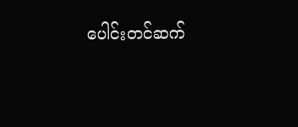ပေါင်းတင်ဆက်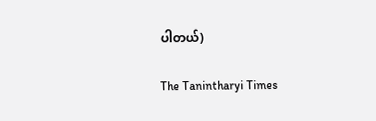ပါတယ်)

The Tanintharyi Times